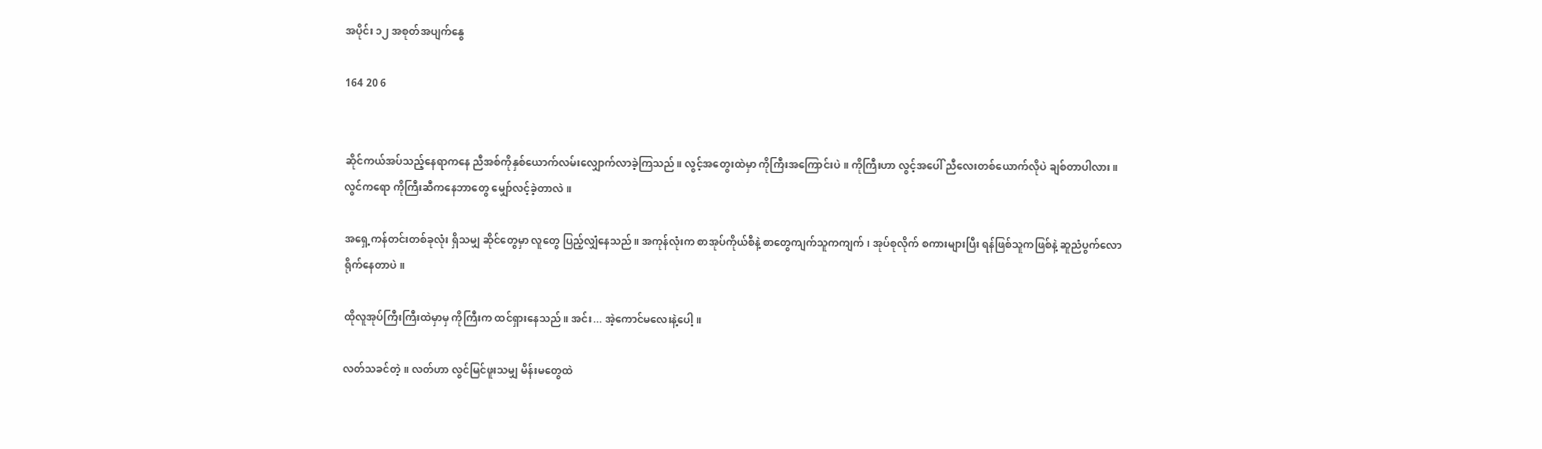အပိုင်း ၁၂ အစုတ်အပျက်နွေ

164 20 6


ဆိုင်ကယ်အပ်သည့်နေရာကနေ ညီအစ်ကိုနှစ်ယောက်လမ်းလျှောက်လာခဲ့ကြသည်။ လွင့်အတွေးထဲမှာ ကိုကြီးအကြောင်းပဲ။ ကိုကြီးဟာ လွင့်အပေါ် ညီလေးတစ်ယောက်လိုပဲ ချစ်တာပါလား။ လွင်ကရော ကိုကြီးဆီကနေဘာတွေ မျှော်လင့်ခဲ့တာလဲ။

အရှေ့ကန်တင်းတစ်ခုလုံး ရှိသမျှ ဆိုင်တွေမှာ လူတွေ ပြည့်လျှံနေသည်။ အကုန်လုံးက စာအုပ်ကိုယ်စီနဲ့ စာတွေကျက်သူကကျက်၊ အုပ်စုလိုက် စကားများပြီး ရန်ဖြစ်သူကဖြစ်နဲ့ ဆူညံပွက်လောရိုက်နေတာပဲ။

ထိုလူအုပ်ကြီးကြီးထဲမှာမှ ကိုကြီးက ထင်ရှားနေသည်။ အင်း... အဲ့ကောင်မလေးနဲ့ပေါ့။

လတ်သခင်တဲ့။ လတ်ဟာ လွင်မြင်ဖူးသမျှ မိန်းမတွေထဲ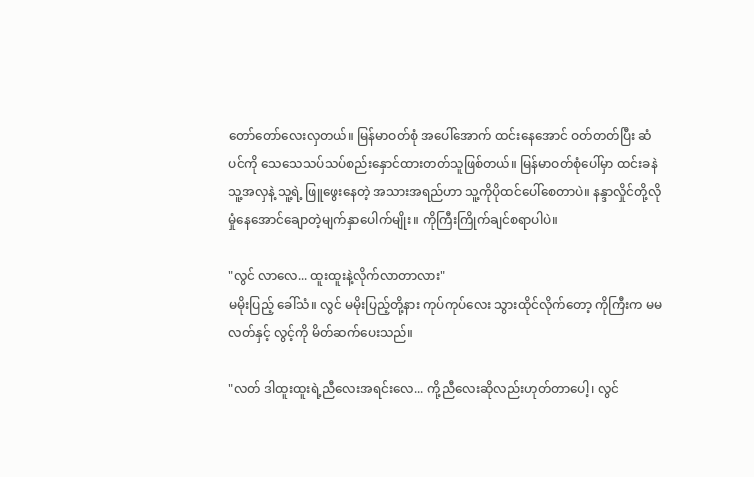တော်တော်လေးလှတယ်။ မြန်မာဝတ်စုံ အပေါ်အောက် ထင်းနေအောင် ဝတ်တတ်ပြီး ဆံပင်ကို သေသေသပ်သပ်စည်းနှောင်ထားတတ်သူဖြစ်တယ်။ မြန်မာဝတ်စုံပေါ်မှာ ထင်းခနဲသူ့အလှနဲ့ သူ့ရဲ့ ဖြူဖွေးနေတဲ့ အသားအရည်ဟာ သူ့ကိုပိုထင်ပေါ်စေတာပဲ။ နန္ဒာလှိုင်တို့လို မှုံနေအောင်ချောတဲ့မျက်နှာပေါက်မျိုး။ ကိုကြီးကြိုက်ချင်စရာပါပဲ။

"လွင် လာလေ... ထူးထူးနဲ့လိုက်လာတာလား"
မမိုးပြည့် ခေါ်သံ။ လွင် မမိုးပြည့်တို့နား ကုပ်ကုပ်လေး သွားထိုင်လိုက်တော့ ကိုကြီးက မမလတ်နှင့် လွင့်ကို မိတ်ဆက်ပေးသည်။

"လတ် ဒါထူးထူးရဲ့ညီလေးအရင်းလေ... ကို့ညီလေးဆိုလည်းဟုတ်တာပေါ့၊ လွင်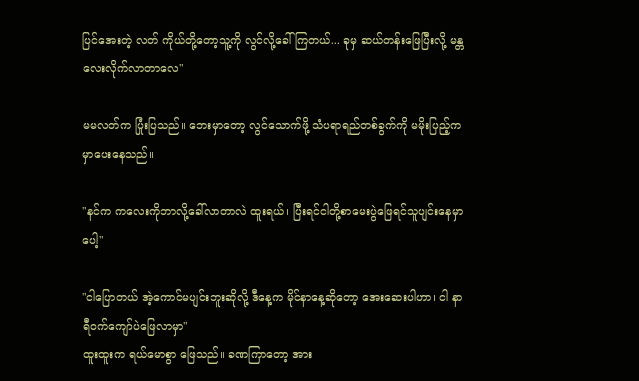ပြင်အေးတဲ့ လတ် ကိုယ်တို့တော့သူ့ကို လွင်လို့ခေါ်ကြတယ်... ခုမှ ဆယ်တန်းဖြေပြီးလို့ မန္တလေးလိုက်လာတာလေ"

မမလတ်က ပြုံးပြသည်။ ဘေးမှာတော့ လွင်သောက်ဖို့ သံပရာရည်တစ်ခွက်ကို မမိုးပြည့်က မှာပေးနေသည်။

"နင်က ကလေးကိုဘာလို့ခေါ်လာတာလဲ ထူးရယ်၊ ပြီးရင်ငါတို့စာမေးပွဲဖြေရင်သူပျင်းနေမှာပေါ့"

"ငါပြောတယ် အဲ့ကောင်မပျင်းဘူးဆိုလို့ ဒီနေ့က မိုင်နာနေ့ဆိုတော့ အေးဆေးပါဟာ၊ ငါ နာရီဝက်ကျော်ပဲဖြေလာမှာ"
ထူးထူးက ရယ်မောစွာ ဖြေသည်။ ခဏကြာတော့ အား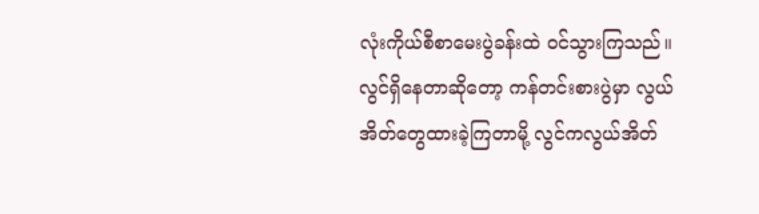လုံးကိုယ်စီစာမေးပွဲခန်းထဲ ဝင်သွားကြသည်။ လွင်ရှိနေတာဆိုတော့ ကန်တင်းစားပွဲမှာ လွယ်အိတ်တွေထားခဲ့ကြတာမို့ လွင်ကလွယ်အိတ်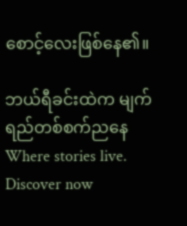စောင့်လေးဖြစ်နေ၏။

ဘယ်ရီခင်းထဲက မျက်ရည်တစ်စက်ညနေWhere stories live. Discover now